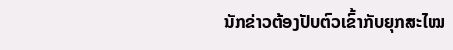ນັກຂ່າວຕ້ອງປັບຕົວເຂົ້າກັບຍຸກສະໄໝ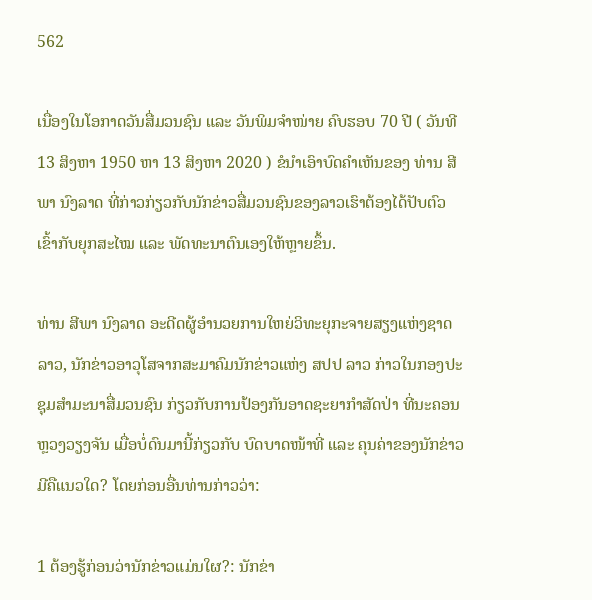562

ເນື່ອງໃນໂອກາດວັນສື່ມວນຊົນ ແລະ ວັນພິມຈຳໜ່າຍ ຄົບຮອບ 70 ປີ ( ວັນທີ 13 ສິງຫາ 1950 ຫາ 13 ສິງຫາ 2020 ) ຂໍນຳເອົາບົດຄຳເຫັນຂອງ ທ່ານ ສີພາ ນົງລາດ ທີ່ກ່າວກ່ຽວກັບນັກຂ່າວສື່ມວນຊົນຂອງລາວເຮົາຕ້ອງໄດ້ປັບຕົວເຂົ້າກັບຍຸກສະໄໝ ແລະ ພັດທະນາຕົນເອງໃຫ້ຫຼາຍຂຶ້ນ.

ທ່ານ ສີພາ ນົງລາດ ອະດີດຜູ້ອຳນວຍການໃຫຍ່ວິທະຍຸກະຈາຍສຽງແຫ່ງຊາດລາວ, ນັກຂ່າວອາວຸໂສຈາກສະມາຄົມນັກຂ່າວແຫ່ງ ສປປ ລາວ ກ່າວໃນກອງປະຊຸມສຳມະນາສື່ມວນຊົນ ກ່ຽວກັບການປ້ອງກັນອາດຊະຍາກຳສັດປ່າ ທີ່ນະຄອນຫຼວງວຽງຈັນ ເມື່ອບໍ່ດົນມານີ້ກ່ຽວກັບ ບົດບາດໜ້າທີ່ ແລະ ຄຸນຄ່າຂອງນັກຂ່າວມີຄືແນວໃດ? ໂດຍກ່ອນອື່ນທ່ານກ່າວວ່າ:

1 ຕ້ອງຮູ້ກ່ອນວ່ານັກຂ່າວແມ່ນໃຜ?: ນັກຂ່າ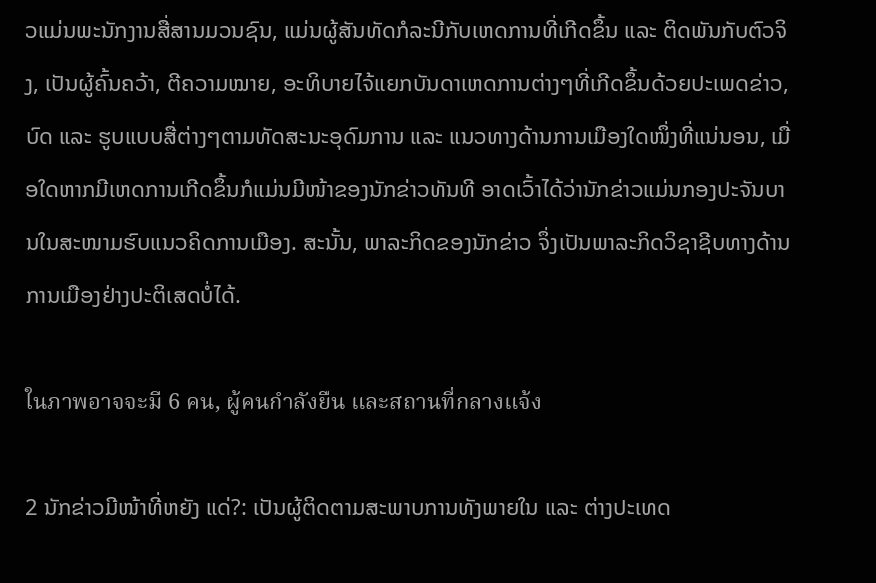ວແມ່ນພະນັກງານສື່ສານມວນຊົນ, ແມ່ນຜູ້ສັນທັດກໍລະນີກັບເຫດການທີ່ເກີດຂຶ້ນ ແລະ ຕິດພັນກັບຕົວຈິງ, ເປັນຜູ້ຄົ້ນຄວ້າ, ຕີຄວາມໝາຍ, ອະທິບາຍໄຈ້ແຍກບັນດາເຫດການຕ່າງໆທີ່ເກີດຂຶ້ນດ້ວຍປະເພດຂ່າວ, ບົດ ແລະ ຮູບແບບສື່ຕ່າງໆຕາມທັດສະນະອຸດົມການ ແລະ ແນວທາງດ້ານການເມືອງໃດໜຶ່ງທີ່ແນ່ນອນ, ເມື່ອໃດຫາກມີເຫດການເກີດຂຶ້ນກໍແມ່ນມີໜ້າຂອງນັກຂ່າວທັນທີ ອາດເວົ້າໄດ້ວ່ານັກຂ່າວແມ່ນກອງປະຈັນບານໃນສະໜາມຮົບແນວຄິດການເມືອງ. ສະນັ້ນ, ພາລະກິດຂອງນັກຂ່າວ ຈຶ່ງເປັນພາລະກິດວິຊາຊີບທາງດ້ານການເມືອງຢ່າງປະຕິເສດບໍ່ໄດ້.

ในภาพอาจจะมี 6 คน, ผู้คนกำลังยืน และสถานที่กลางแจ้ง

2 ນັກຂ່າວມີໜ້າທີ່ຫຍັງ ແດ່?: ເປັນຜູ້ຕິດຕາມສະພາບການທັງພາຍໃນ ແລະ ຕ່າງປະເທດ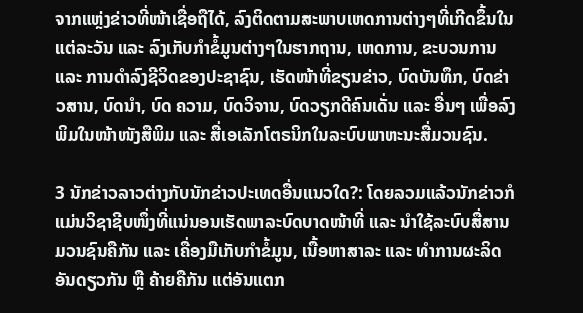ຈາກແຫຼ່ງຂ່າວທີ່ໜ້າເຊື່ອຖືໄດ້, ລົງຕິດຕາມສະພາບເຫດການຕ່າງໆທີ່ເກີດຂຶ້ນໃນແຕ່ລະວັນ ແລະ ລົງເກັບກຳຂໍ້ມູນຕ່າງໆໃນຮາກຖານ, ເຫດການ, ຂະບວນການ ແລະ ການດຳລົງຊີວິດຂອງປະຊາຊົນ, ເຮັດໜ້າທີ່ຂຽນຂ່າວ, ບົດບັນທຶກ, ບົດຂ່າວສານ, ບົດນຳ, ບົດ ຄວາມ, ບົດວິຈານ, ບົດວຽກດີຄົນເດັ່ນ ແລະ ອື່ນໆ ເພື່ອລົງພິມໃນໜ້າໜັງສືພິມ ແລະ ສື່ເອເລັກໂຕຣນິກໃນລະບົບພາຫະນະສື່ມວນຊົນ.

3 ນັກຂ່າວລາວຕ່າງກັບນັກຂ່າວປະເທດອື່ນແນວໃດ?: ໂດຍລວມແລ້ວນັກຂ່າວກໍແມ່ນວິຊາຊີບໜຶ່ງທີ່ແນ່ນອນເຮັດພາລະບົດບາດໜ້າທີ່ ແລະ ນຳໃຊ້ລະບົບສື່ສານມວນຊົນຄືກັນ ແລະ ເຄື່ອງມືເກັບກຳຂໍ້ມູນ, ເນື້ອຫາສາລະ ແລະ ທຳການຜະລິດອັນດຽວກັນ ຫຼື ຄ້າຍຄືກັນ ແຕ່ອັນແຕກ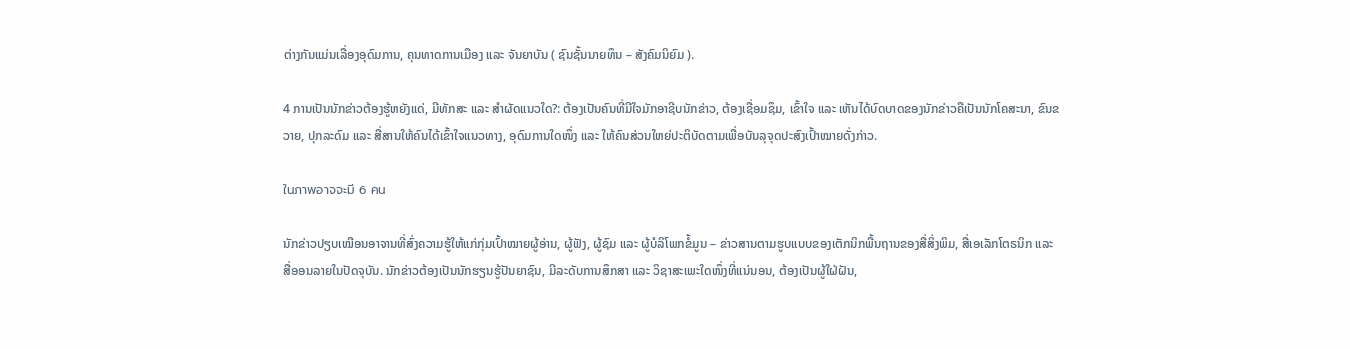ຕ່າງກັນແມ່ນເລື່ອງອຸດົມການ, ຄຸນທາດການເມືອງ ແລະ ຈັນຍາບັນ ( ຊົນຊັ້ນນາຍທຶນ – ສັງຄົມນິຍົມ ).

4 ການເປັນນັກຂ່າວຕ້ອງຮູ້ຫຍັງແດ່, ມີທັກສະ ແລະ ສຳຜັດແນວໃດ?: ຕ້ອງເປັນຄົນທີ່ມີໃຈມັກອາຊີບນັກຂ່າວ, ຕ້ອງເຊື່ອມຊຶມ, ເຂົ້າໃຈ ແລະ ເຫັນໄດ້ບົດບາດຂອງນັກຂ່າວຄືເປັນນັກໂຄສະນາ, ຂົນຂວາຍ, ປຸກລະດົມ ແລະ ສື່ສານໃຫ້ຄົນໄດ້ເຂົ້າໃຈແນວທາງ, ອຸດົມການໃດໜຶ່ງ ແລະ ໃຫ້ຄົນສ່ວນໃຫຍ່ປະຕິບັດຕາມເພື່ອບັນລຸຈຸດປະສົງເປົ້າໝາຍດັ່ງກ່າວ.

ในภาพอาจจะมี 6 คน

ນັກຂ່າວປຽບເໝືອນອາຈານທີ່ສົ່ງຄວາມຮູ້ໃຫ້ແກ່ກຸ່ມເປົ້າໝາຍຜູ້ອ່ານ, ຜູ້ຟັງ, ຜູ້ຊົມ ແລະ ຜູ້ບໍລິໂພກຂໍ້ມູນ – ຂ່າວສານຕາມຮູບແບບຂອງເຕັກນິກພື້ນຖານຂອງສື່ສິ່ງພິມ, ສື່ເອເລັກໂຕຣນິກ ແລະ ສື່ອອນລາຍໃນປັດຈຸບັນ. ນັກຂ່າວຕ້ອງເປັນນັກຮຽນຮູ້ປັນຍາຊົນ, ມີລະດັບການສຶກສາ ແລະ ວິຊາສະເພະໃດໜຶ່ງທີ່ແນ່ນອນ, ຕ້ອງເປັນຜູ້ໃຝ່ຝັນ,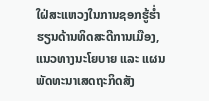ໃຝ່ສະແຫວງໃນການຊອກຮູ້ຮໍ່າຮຽນດ້ານທິດສະດີການເມືອງ, ແນວທາງນະໂຍບາຍ ແລະ ແຜນພັດທະນາເສດຖະກິດສັງ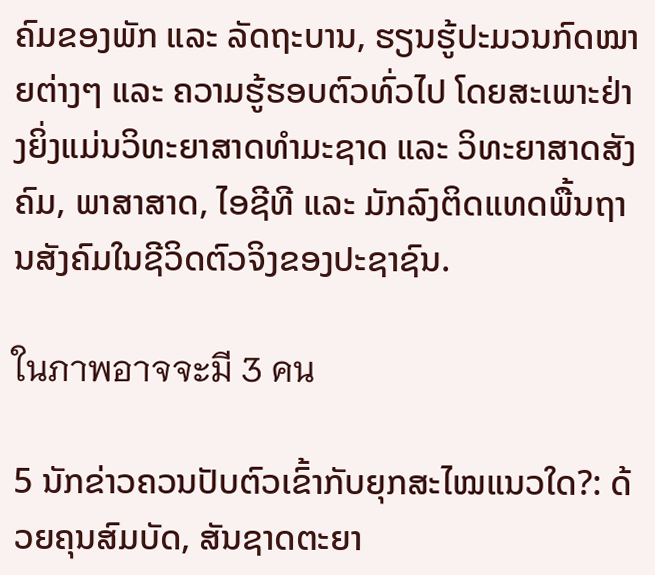ຄົມຂອງພັກ ແລະ ລັດຖະບານ, ຮຽນຮູ້ປະມວນກົດໝາຍຕ່າງໆ ແລະ ຄວາມຮູ້ຮອບຕົວທົ່ວໄປ ໂດຍສະເພາະຢ່າງຍິ່ງແມ່ນວິທະຍາສາດທຳມະຊາດ ແລະ ວິທະຍາສາດສັງຄົມ, ພາສາສາດ, ໄອຊີທີ ແລະ ມັກລົງຕິດແທດພື້ນຖານສັງຄົມໃນຊີວິດຕົວຈິງຂອງປະຊາຊົນ.

ในภาพอาจจะมี 3 คน

5 ນັກຂ່າວຄວນປັບຕົວເຂົ້າກັບຍຸກສະໄໝແນວໃດ?: ດ້ວຍຄຸນສົມບັດ, ສັນຊາດຕະຍາ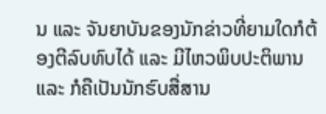ນ ແລະ ຈັນຍາບັນຂອງນັກຂ່າວທີ່ຍາມໃດກໍຕ້ອງຕີລົບທົບໄດ້ ແລະ ມີໄຫວພິບປະຕິພານ ແລະ ກໍຄືເປັນນັກຮົບສື່ສານ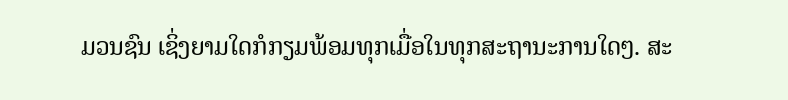ມວນຊົນ ເຊິ່ງຍາມໃດກໍກຽມພ້ອມທຸກເມື່ອໃນທຸກສະຖານະການໃດໆ. ສະ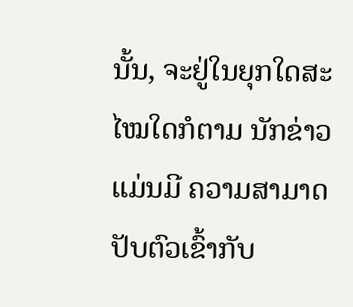ນັ້ນ, ຈະຢູ່ໃນຍຸກໃດສະໄໝໃດກໍຕາມ ນັກຂ່າວແມ່ນມີ ຄວາມສາມາດປັບຕົວເຂົ້າກັບ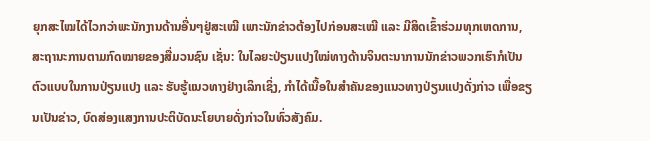ຍຸກສະໄໝໄດ້ໄວກວ່າພະນັກງານດ້ານອື່ນໆຢູ່ສະເໝີ ເພາະນັກຂ່າວຕ້ອງໄປກ່ອນສະເໝີ ແລະ ມີສິດເຂົ້າຮ່ວມທຸກເຫດການ, ສະຖານະການຕາມກົດໝາຍຂອງສື່ມວນຊົນ ເຊັ່ນ: ໃນໄລຍະປ່ຽນແປງໃໝ່ທາງດ້ານຈິນຕະນາການນັກຂ່າວພວກເຮົາກໍເປັນຕົວແບບໃນການປ່ຽນແປງ ແລະ ຮັບຮູ້ແນວທາງຢ່າງເລິກເຊິ່ງ, ກຳໄດ້ເນື້ອໃນສຳຄັນຂອງແນວທາງປ່ຽນແປງດັ່ງກ່າວ ເພື່ອຂຽນເປັນຂ່າວ, ບົດສ່ອງແສງການປະຕິບັດນະໂຍບາຍດັ່ງກ່າວໃນທົ່ວສັງຄົມ.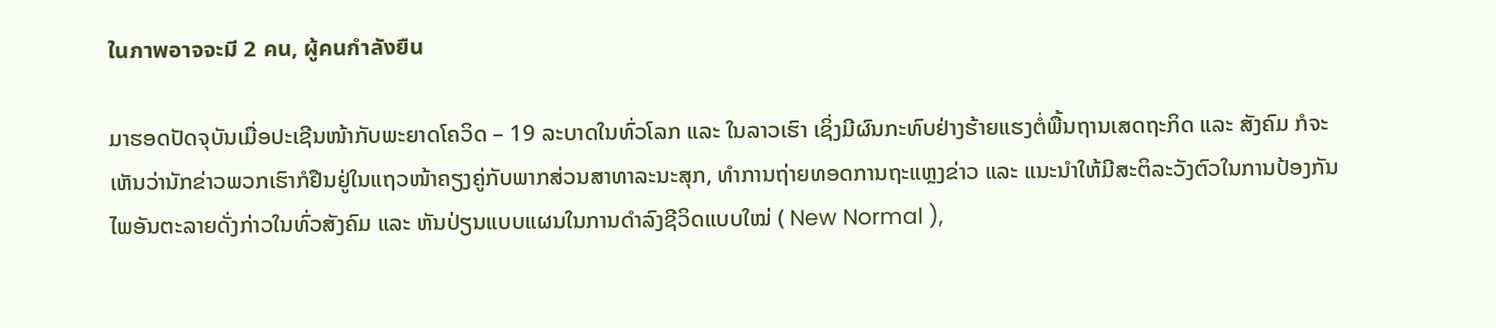ในภาพอาจจะมี 2 คน, ผู้คนกำลังยืน

ມາຮອດປັດຈຸບັນເມື່ອປະເຊີນໜ້າກັບພະຍາດໂຄວິດ – 19 ລະບາດໃນທົ່ວໂລກ ແລະ ໃນລາວເຮົາ ເຊິ່ງມີຜົນກະທົບຢ່າງຮ້າຍແຮງຕໍ່ພື້ນຖານເສດຖະກິດ ແລະ ສັງຄົມ ກໍຈະເຫັນວ່ານັກຂ່າວພວກເຮົາກໍຢືນຢູ່ໃນແຖວໜ້າຄຽງຄູ່ກັບພາກສ່ວນສາທາລະນະສຸກ, ທຳການຖ່າຍທອດການຖະແຫຼງຂ່າວ ແລະ ແນະນຳໃຫ້ມີສະຕິລະວັງຕົວໃນການປ້ອງກັນໄພອັນຕະລາຍດັ່ງກ່າວໃນທົ່ວສັງຄົມ ແລະ ຫັນປ່ຽນແບບແຜນໃນການດຳລົງຊີວິດແບບໃໝ່ ( New Normal ),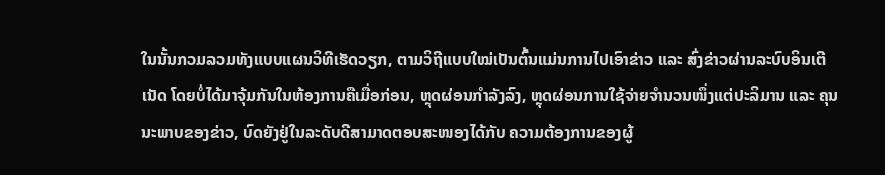ໃນນັ້ນກວມລວມທັງແບບແຜນວິທີເຮັດວຽກ, ຕາມວິຖີແບບໃໝ່ເປັນຕົ້ນແມ່ນການໄປເອົາຂ່າວ ແລະ ສົ່ງຂ່າວຜ່ານລະບົບອິນເຕີເນັດ ໂດຍບໍ່ໄດ້ມາຈຸ້ມກັນໃນຫ້ອງການຄືເມື່ອກ່ອນ, ຫຼຸດຜ່ອນກຳລັງລົງ, ຫຼຸດຜ່ອນການໃຊ້ຈ່າຍຈຳນວນໜຶ່ງແຕ່ປະລິມານ ແລະ ຄຸນນະພາບຂອງຂ່າວ, ບົດຍັງຢູ່ໃນລະດັບດີສາມາດຕອບສະໜອງໄດ້ກັບ ຄວາມຕ້ອງການຂອງຜູ້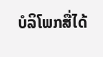ບໍລິໂພກສື່ໄດ້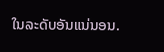ໃນລະດັບອັນແນ່ນອນ.